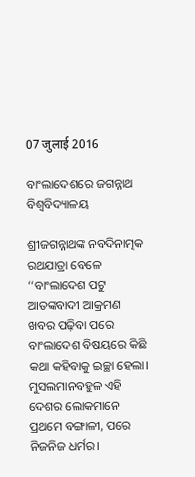07 जुलाई 2016

ବାଂଲାଦେଶରେ ଜଗନ୍ନାଥ ବିଶ୍ୱବିଦ୍ୟାଳୟ

ଶ୍ରୀଜଗନ୍ନାଥଙ୍କ ନବଦିନାତ୍ମକ ରଥଯାତ୍ରା ବେଳେ ‘‘ବାଂଲାଦେଶ ପଟୁ ଆତଙ୍କବାଦୀ ଆକ୍ରମଣ ଖବର ପଢ଼ିବା ପରେ ବାଂଲାଦେଶ ବିଷୟରେ କିଛି କଥା କହିବାକୁ ଇଚ୍ଛା ହେଲା। ମୁସଲମାନବହୁଳ ଏହି ଦେଶର ଲୋକମାନେ ପ୍ରଥମେ ବଙ୍ଗାଳୀ, ପରେ ନିଜନିଜ ଧର୍ମର।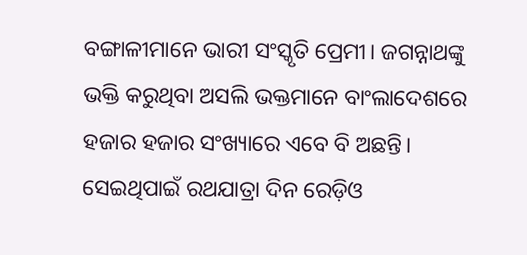ବଙ୍ଗାଳୀମାନେ ଭାରୀ ସଂସ୍କୃତି ପ୍ରେମୀ। ଜଗନ୍ନାଥଙ୍କୁ ଭକ୍ତି କରୁଥିବା ଅସଲି ଭକ୍ତମାନେ ବାଂଲାଦେଶରେ ହଜାର ହଜାର ସଂଖ୍ୟାରେ ଏବେ ବି ଅଛନ୍ତି। ସେଇଥିପାଇଁ ରଥଯାତ୍ରା ଦିନ ରେଡ଼ିଓ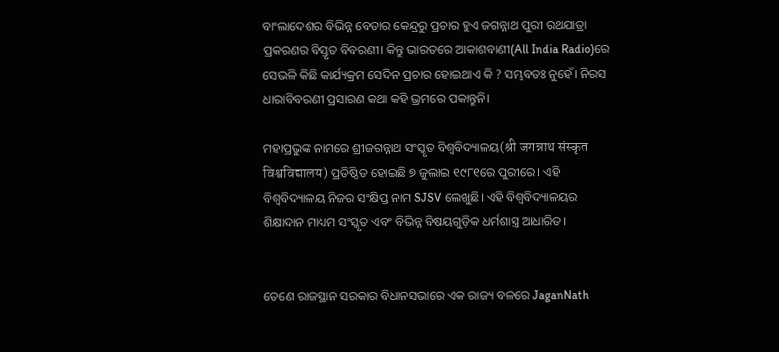ବାଂଲାଦେଶର ବିଭିନ୍ନ ବେତାର କେନ୍ଦ୍ରରୁ ପ୍ରଚାର ହୁଏ ଜଗନ୍ନାଥ ପୁରୀ ରଥଯାତ୍ରା ପ୍ରକରଣର ବିସ୍ତୃତ ବିବରଣୀ। କିନ୍ତୁ ଭାରତରେ ଆକାଶବାଣୀ(All India Radio)ରେ ସେଭଳି କିଛି କାର୍ଯ୍ୟକ୍ରମ ସେଦିନ ପ୍ରଚାର ହୋଇଥାଏ କି ? ସମ୍ଭବତଃ ନୁହେଁ। ନିରସ ଧାରାବିବରଣୀ ପ୍ରସାରଣ କଥା କହି ଭ୍ରମରେ ପକାନ୍ତୁନି।

ମହାପ୍ରଭୁଙ୍କ ନାମରେ ଶ୍ରୀଜଗନ୍ନାଥ ସଂସ୍କୃତ ବିଶ୍ୱବିଦ୍ୟାଳୟ(श्री जगन्नाथ संस्कृत विश्वविद्यालय) ପ୍ରତିଷ୍ଠିତ ହୋଇଛି ୭ ଜୁଲାଇ ୧୯୮୧ରେ ପୁରୀରେ। ଏହି ବିଶ୍ୱବିଦ୍ୟାଳୟ ନିଜର ସଂକ୍ଷିପ୍ତ ନାମ SJSV ଲେଖୁଛି। ଏହି ବିଶ୍ୱବିଦ୍ୟାଳୟର ଶିକ୍ଷାଦାନ ମାଧ୍ୟମ ସଂସ୍କୃତ ଏବଂ ବିଭିନ୍ନ ବିଷୟଗୁଡ଼ିକ ଧର୍ମଶାସ୍ତ୍ର ଆଧାରିତ।


ତେଣେ ରାଜସ୍ଥାନ ସରକାର ବିଧାନସଭାରେ ଏକ ରାଜ୍ୟ ବଳରେ JaganNath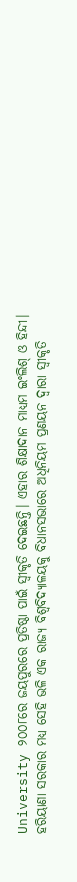University ୨୦୦୮ରେ ଜୟପୁରରେ ପ୍ରତିଷ୍ଠା ପାଇଁ ସ୍ୱୀକୃତି ଦେଇଛନ୍ତି। ଏହାର ଶିକ୍ଷାଦାନ ମାଧ୍ୟମ ଇଂଲିଶ‌୍ ଓ ହିନ୍ଦୀ। ହରିୟାଣା ସରକାର ମଧ୍ୟ ସେହି ଭଳି ଏକ ରାଜ୍ୟ ବିଶ୍ୱବିଦ୍ୟାଳୟକୁ ବିଧାନସଭାରେ ଅଧିନିୟମ ପ୍ରଣୟନ ଦ୍ୱାରା ସ୍ୱୀକୃତି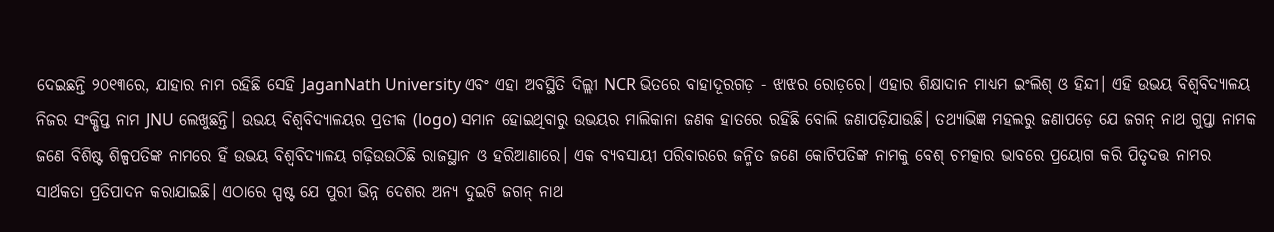ଦେଇଛନ୍ତି ୨୦୧୩ରେ, ଯାହାର ନାମ ରହିଛି ସେହି JaganNath University ଏବଂ ଏହା ଅବସ୍ଥିତି ଦିଲ୍ଲୀ NCR ଭିତରେ ବାହାଦୂରଗଡ଼ - ଝାଝର ରୋଡ଼ରେ। ଏହାର ଶିକ୍ଷାଦାନ ମାଧ୍ୟମ ଇଂଲିଶ‌୍ ଓ ହିନ୍ଦୀ। ଏହି ଉଭୟ ବିଶ୍ୱବିଦ୍ୟାଳୟ ନିଜର ସଂକ୍ଷିପ୍ତ ନାମ JNU ଲେଖୁଛନ୍ତି। ଉଭୟ ବିଶ୍ୱବିଦ୍ୟାଳୟର ପ୍ରତୀକ (logo) ସମାନ ହୋଇଥିବାରୁ ଉଭୟର ମାଲିକାନା ଜଣକ ହାତରେ ରହିଛି ବୋଲି ଜଣାପଡ଼ିଯାଉଛି। ତଥ୍ୟାଭିଜ୍ଞ ମହଲରୁ ଜଣାପଡ଼େ ଯେ ଜଗନ୍ ନାଥ ଗୁପ୍ତା ନାମକ ଜଣେ ବିଶିଷ୍ଟ ଶିଳ୍ପପତିଙ୍କ ନାମରେ ହିଁ ଉଭୟ ବିଶ୍ୱବିଦ୍ୟାଳୟ ଗଢ଼ିଉଉଠିଛି ରାଜସ୍ଥାନ ଓ ହରିଆଣାରେ। ଏକ ବ୍ୟବସାୟୀ ପରିବାରରେ ଜନ୍ମିତ ଜଣେ କୋଟିପତିଙ୍କ ନାମକୁ ବେଶ୍ ଚମତ୍କାର ଭାବରେ ପ୍ରୟୋଗ କରି ପିତୃଦତ୍ତ ନାମର ସାର୍ଥକତା ପ୍ରତିପାଦନ କରାଯାଇଛି। ଏଠାରେ ସ୍ପଷ୍ଟ ଯେ ପୁରୀ ଭିନ୍ନ ଦେଶର ଅନ୍ୟ ଦୁଇଟି ଜଗନ୍ ନାଥ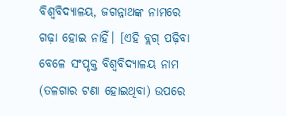ବିଶ୍ୱବିଦ୍ୟାଳୟ, ଜଗନ୍ନାଥଙ୍କ ନାମରେ ଗଢ଼ା ହୋଇ ନାହିଁ। [ଏହି ବ୍ଲଗ୍ ପଢ଼ିବା ବେଳେ ସଂପୃକ୍ତ ବିଶ୍ୱବିଦ୍ୟାଳୟ ନାମ (ତଳଗାର ଟଣା ହୋଇଥିବା) ଉପରେ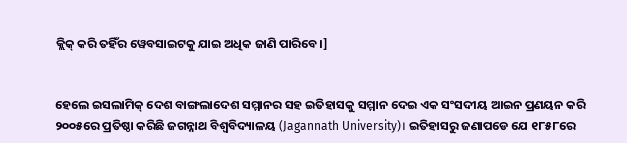କ୍ଲିକ୍ କରି ତହିଁର ୱେବସାଇଟକୁ ଯାଇ ଅଧିକ ଜାଣି ପାରିବେ।]


ହେଲେ ଇସଲାମିକ୍ ଦେଶ ବାଙ୍ଗଲାଦେଶ ସମ୍ମାନର ସହ ଇତିହାସକୁ ସମ୍ମାନ ଦେଇ ଏକ ସଂସଦୀୟ ଆଇନ ପ୍ରଣୟନ କରି ୨୦୦୫ରେ ପ୍ରତିଷ୍ଠା କରିଛି ଜଗନ୍ନାଥ ବିଶ୍ୱବିଦ୍ୟାଳୟ (Jagannath University)। ଇତିହାସରୁ ଜଣାପଡେ ଯେ ୧୮୫୮ରେ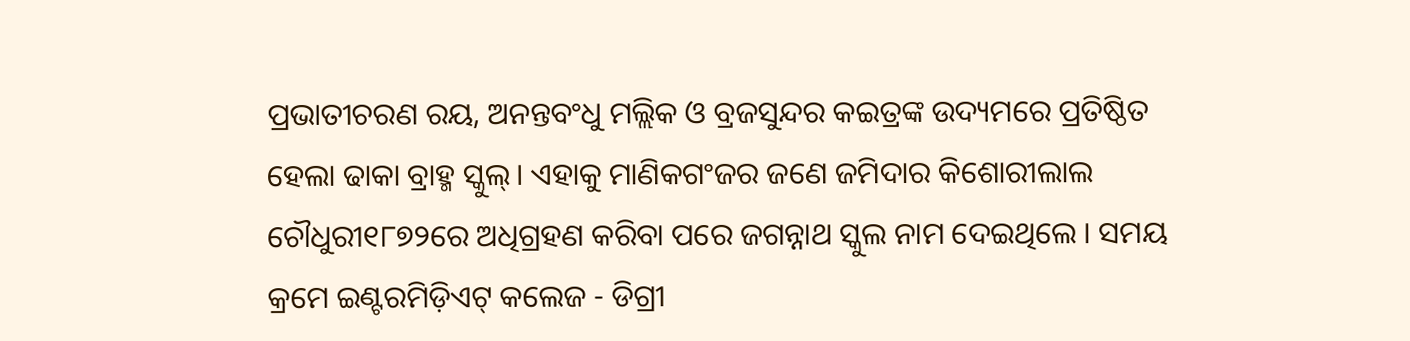ପ୍ରଭାତୀଚରଣ ରୟ, ଅନନ୍ତବଂଧୁ ମଲ୍ଲିକ ଓ ବ୍ରଜସୁନ୍ଦର କଇତ୍ରଙ୍କ ଉଦ୍ୟମରେ ପ୍ରତିଷ୍ଠିତ ହେଲା ଢାକା ବ୍ରାହ୍ମ ସ୍କୁଲ୍। ଏହାକୁ ମାଣିକଗଂଜର ଜଣେ ଜମିଦାର କିଶୋରୀଲାଲ ଚୌଧୁରୀ୧୮୭୨ରେ ଅଧିଗ୍ରହଣ କରିବା ପରେ ଜଗନ୍ନାଥ ସ୍କୁଲ ନାମ ଦେଇଥିଲେ । ସମୟ କ୍ରମେ ଇଣ୍ଟରମିଡ଼ିଏଟ‌୍ କଲେଜ - ଡିଗ୍ରୀ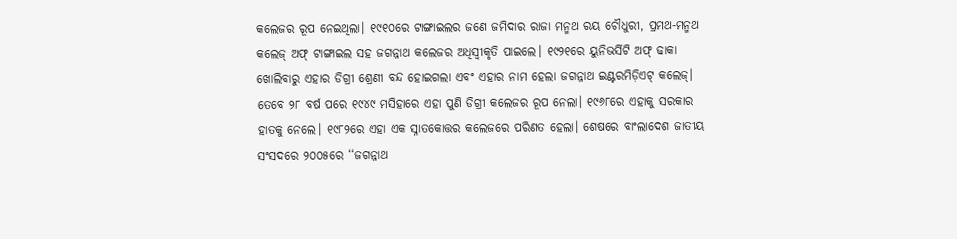କଲେଜର ରୂପ ନେଇଥିଲା। ୧୯୧୦ରେ ଟାଙ୍ଗାଇଲର ଜଣେ ଜମିଦାର ରାଜା ମନ୍ମଥ ରୟ ଚୌଧୁରୀ, ପ୍ରମଥ-ମନ୍ମଥ କଲେଜ୍ ଅଫ‌୍ ଟାଙ୍ଗାଇଲ ସହ ଜଗନ୍ନାଥ କଲେଜର ଅଧିସ୍ୱୀକୃତି ପାଇଲେ। ୧୯୨୧ରେ ୟୁନିଭର୍ସିଟି ଅଫ୍ ଢାକା ଖୋଲିବାରୁ ଏହାର ଡିଗ୍ରୀ ଶ୍ରେଣୀ ବନ୍ଦ ହୋଇଗଲା ଏବଂ ଏହାର ନାମ ହେଲା ଜଗନ୍ନାଥ ଇଣ୍ଟରମିଡ଼ିଏଟ‌୍ କଲେଜ୍। ତେବେ ୨୮ ବର୍ଷ ପରେ ୧୯୪୯ ମସିହାରେ ଏହା ପୁଣି ଡିଗ୍ରୀ କଲେଜର ରୂପ ନେଲା। ୧୯୬୮ରେ ଏହାକୁ ସରକାର ହାତକୁ ନେଲେ। ୧୯୮୨ରେ ଏହା ଏକ ସ୍ନାତକୋତ୍ତର କଲେଜରେ ପରିଣତ ହେଲା। ଶେଷରେ ବାଂଲାଦେଶ ଜାତୀୟ ସଂସଦରେ ୨୦୦୫ରେ ‘‘ଜଗନ୍ନାଥ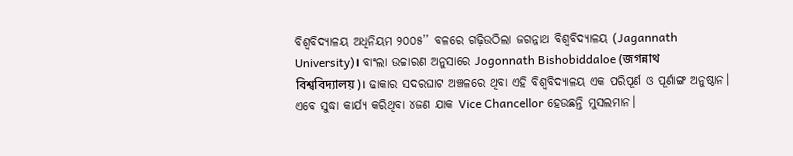ବିଶ୍ୱବିଦ୍ୟାଳୟ ଅଧିନିୟମ ୨୦୦୫’’ ବଳରେ ଗଢ଼ିଉଠିଲା ଜଗନ୍ନାଥ ବିଶ୍ୱବିଦ୍ୟାଳୟ (Jagannath University)। ବାଂଲା ଉଚ୍ଚାରଣ ଅନୁସାରେ Jogonnath Bishobiddaloe (জগন্নাথ বিশ্ববিদ্যালয়)। ଢାକାର ସଦରଘାଟ ଅଞ୍ଚଳରେ ଥିବା ଏହି ବିଶ୍ୱବିଦ୍ୟାଳୟ ଏକ ପରିପୂର୍ଣ ଓ ପୂର୍ଣାଙ୍ଗ ଅନୁଷ୍ଠାନ। ଏବେ ସୁଦ୍ଧା କାର୍ଯ୍ୟ କରିଥିବା ୪ଜଣ ଯାକ Vice Chancellor ହେଉଛନ୍ତି ମୁସଲମାନ।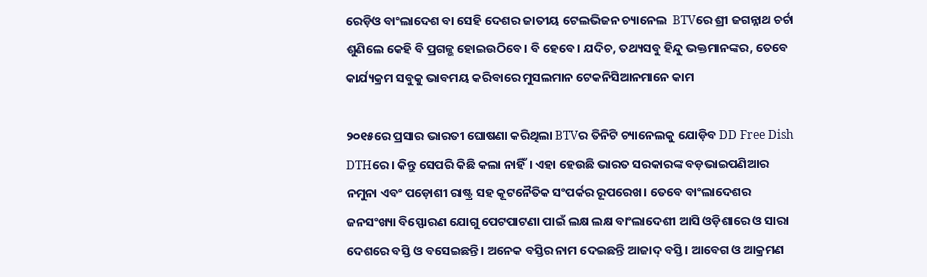ରେଡ଼ିଓ ବାଂଲାଦେଶ ବା ସେହି ଦେଶର ଜାତୀୟ ଟେଲଭିଜନ ଚ୍ୟାନେଲ  BTVରେ ଶ୍ରୀ ଜଗନ୍ନାଥ ଚର୍ଚା ଶୁଣିଲେ କେହି ବି ପ୍ରଗଳ୍ଭ ହୋଇଉଠିବେ। ବି ହେବେ। ଯଦିଚ, ତଥ୍ୟସବୁ ହିନ୍ଦୁ ଭକ୍ତମାନଙ୍କର, ତେବେ କାର୍ଯ୍ୟକ୍ରମ ସବୁକୁ ଭାବମୟ କରିବାରେ ମୁସଲମାନ ଟେକନିସିଆନମାନେ କାମ

୨୦୧୫ରେ ପ୍ରସାର ଭାରତୀ ଘୋଷଣା କରିଥିଲା BTVର ତିନିଟି ଚ୍ୟାନେଲକୁ ଯୋଡ଼ିବ DD Free Dish DTHରେ। କିନ୍ତୁ ସେପରି କିଛି କଲା ନାହିଁ। ଏହା ହେଉଛି ଭାରତ ସରକାରଙ୍କ ବଡ଼ଭାଇପଣିଆର ନମୁନା ଏବଂ ପଡ଼ୋଶୀ ରାଷ୍ଟ୍ର ସହ କୂଟନୈତିକ ସଂପର୍କର ରୂପରେଖ। ତେବେ ବାଂଲାଦେଶର ଜନସଂଖ୍ୟା ବିସ୍ଫୋରଣ ଯୋଗୁ ପେଟପାଟଣା ପାଇଁ ଲକ୍ଷ ଲକ୍ଷ ବାଂଲାଦେଶୀ ଆସି ଓଡ଼ିଶାରେ ଓ ସାରା ଦେଶରେ ବସ୍ତି ଓ ବସେଇଛନ୍ତି। ଅନେକ ବସ୍ତିର ନାମ ଦେଇଛନ୍ତି ଆଜାଦ୍ ବସ୍ତି। ଆବେଗ ଓ ଆକ୍ରମଣ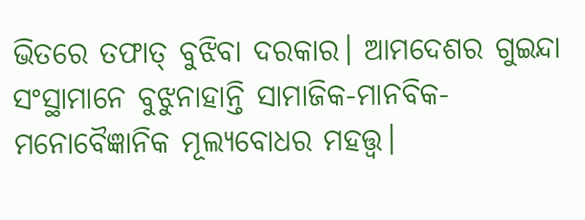ଭିତରେ ତଫାତ୍ ବୁଝିବା ଦରକାର। ଆମଦେଶର ଗୁଇନ୍ଦା ସଂସ୍ଥାମାନେ ବୁଝୁନାହାନ୍ତି ସାମାଜିକ-ମାନବିକ-ମନୋବୈଜ୍ଞାନିକ ମୂଲ୍ୟବୋଧର ମହତ୍ତ୍ୱ।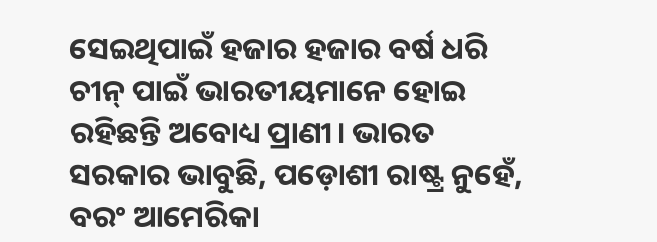ସେଇଥିପାଇଁ ହଜାର ହଜାର ବର୍ଷ ଧରି ଚୀନ୍ ପାଇଁ ଭାରତୀୟମାନେ ହୋଇ ରହିଛନ୍ତି ଅବୋଧ୍ୟ ପ୍ରାଣୀ। ଭାରତ ସରକାର ଭାବୁଛି, ପଡ଼ୋଶୀ ରାଷ୍ଟ୍ର ନୁହେଁ, ବରଂ ଆମେରିକା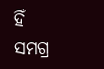ହିଁ ସମଗ୍ର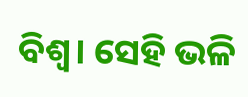ବିଶ୍ୱ। ସେହି ଭଳି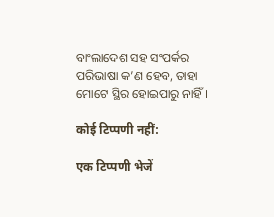ବାଂଲାଦେଶ ସହ ସଂପର୍କର ପରିଭାଷା କ’ଣ ହେବ, ତାହା ମୋଟେ ସ୍ଥିର ହୋଇପାରୁ ନାହିଁ।

कोई टिप्पणी नहीं:

एक टिप्पणी भेजें